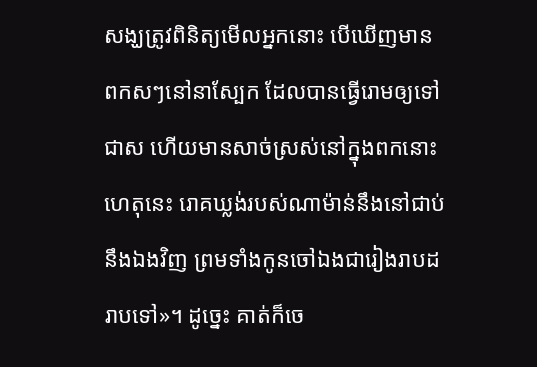សង្ឃត្រូវពិនិត្យមើលអ្នកនោះ បើឃើញមានពកសៗនៅនាស្បែក ដែលបានធ្វើរោមឲ្យទៅជាស ហើយមានសាច់ស្រស់នៅក្នុងពកនោះ
ហេតុនេះ រោគឃ្លង់របស់ណាម៉ាន់នឹងនៅជាប់នឹងឯងវិញ ព្រមទាំងកូនចៅឯងជារៀងរាបដរាបទៅ»។ ដូច្នេះ គាត់ក៏ចេ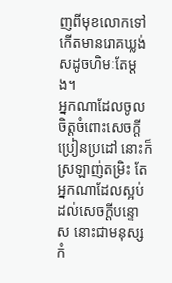ញពីមុខលោកទៅ កើតមានរោគឃ្លង់សដូចហិមៈតែម្តង។
អ្នកណាដែលចូលចិត្តចំពោះសេចក្ដីប្រៀនប្រដៅ នោះក៏ស្រឡាញ់តម្រិះ តែអ្នកណាដែលស្អប់ដល់សេចក្ដីបន្ទោស នោះជាមនុស្សកំ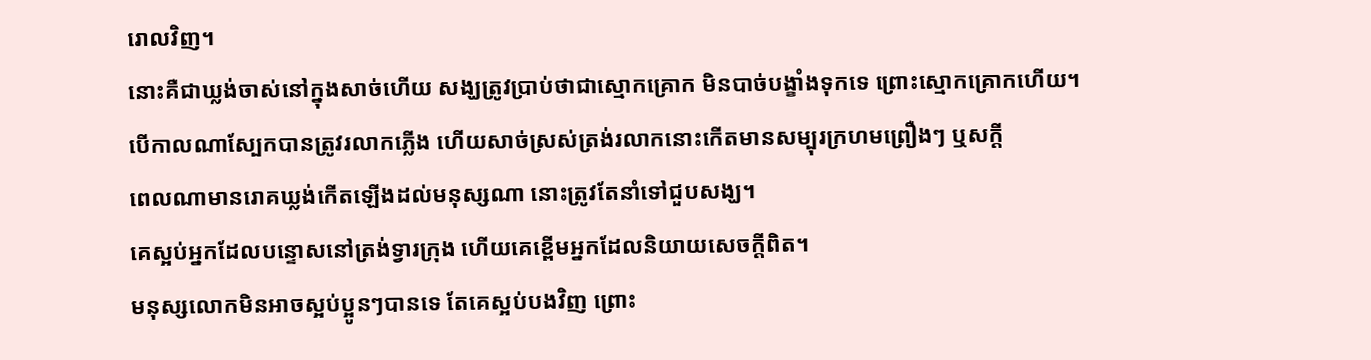រោលវិញ។
នោះគឺជាឃ្លង់ចាស់នៅក្នុងសាច់ហើយ សង្ឃត្រូវប្រាប់ថាជាស្មោកគ្រោក មិនបាច់បង្ខាំងទុកទេ ព្រោះស្មោកគ្រោកហើយ។
បើកាលណាស្បែកបានត្រូវរលាកភ្លើង ហើយសាច់ស្រស់ត្រង់រលាកនោះកើតមានសម្បុរក្រហមព្រឿងៗ ឬសក្តី
ពេលណាមានរោគឃ្លង់កើតឡើងដល់មនុស្សណា នោះត្រូវតែនាំទៅជួបសង្ឃ។
គេស្អប់អ្នកដែលបន្ទោសនៅត្រង់ទ្វារក្រុង ហើយគេខ្ពើមអ្នកដែលនិយាយសេចក្ដីពិត។
មនុស្សលោកមិនអាចស្អប់ប្អូនៗបានទេ តែគេស្អប់បងវិញ ព្រោះ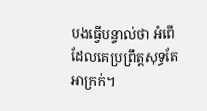បងធ្វើបន្ទាល់ថា អំពើដែលគេប្រព្រឹត្តសុទ្ធតែអាក្រក់។